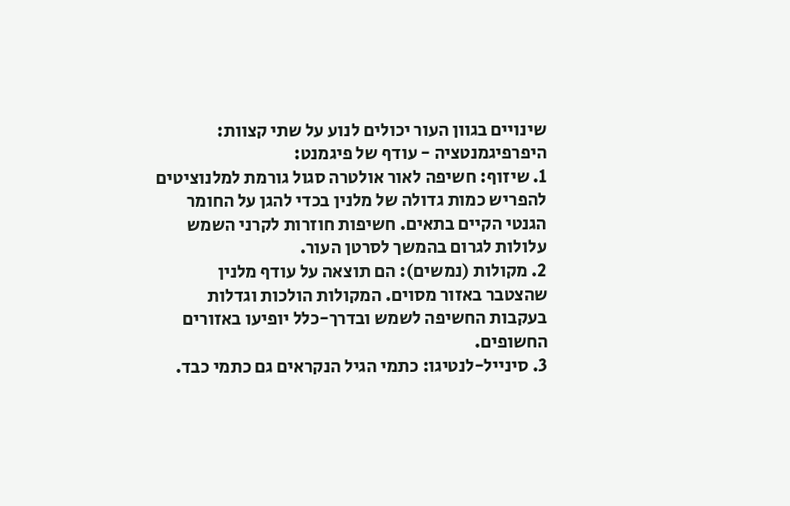שינויים בגוון העור יכולים לנוע על שתי קצוות:
היפרפיגמנטציה - עודף של פיגמנט:
1. שיזוף: חשיפה לאור אולטרה סגול גורמת למלנוציטים להפריש כמות גדולה של מלנין בכדי להגן על החומר הגנטי הקיים בתאים. חשיפות חוזרות לקרני השמש עלולות לגרום בהמשך לסרטן העור.
2. מקולות (נמשים): הם תוצאה על עודף מלנין שהצטבר באזור מסוים. המקולות הולכות וגדלות בעקבות החשיפה לשמש ובדרך-כלל יופיעו באזורים החשופים.
3. סינייל-לנטיגו: כתמי הגיל הנקראים גם כתמי כבד.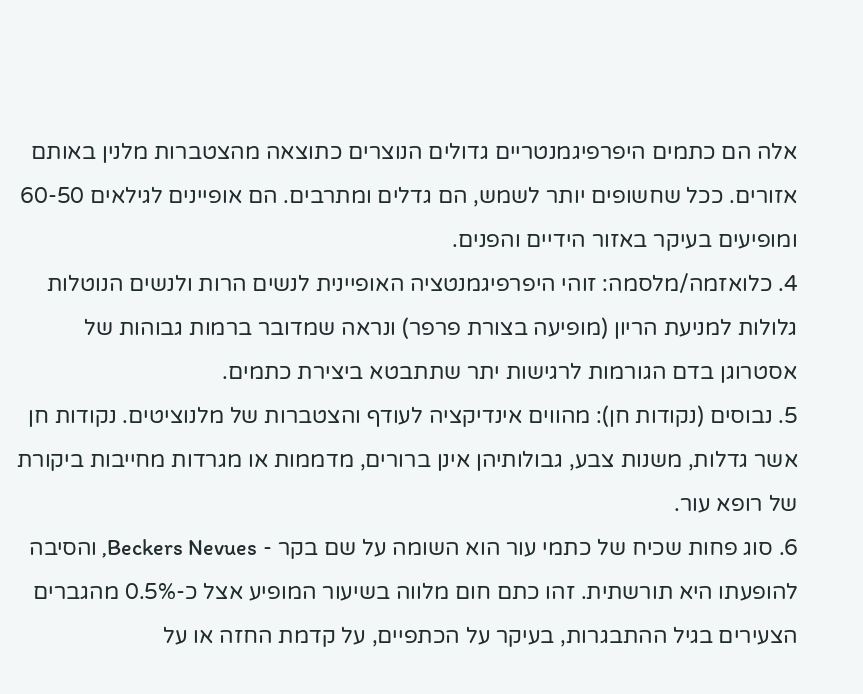אלה הם כתמים היפרפיגמנטריים גדולים הנוצרים כתוצאה מהצטברות מלנין באותם אזורים. ככל שחשופים יותר לשמש, הם גדלים ומתרבים. הם אופיינים לגילאים 60-50 ומופיעים בעיקר באזור הידיים והפנים.
4. כלואזמה/מלסמה: זוהי היפרפיגמנטציה האופיינית לנשים הרות ולנשים הנוטלות גלולות למניעת הריון (מופיעה בצורת פרפר) ונראה שמדובר ברמות גבוהות של אסטרוגן בדם הגורמות לרגישות יתר שתתבטא ביצירת כתמים.
5. נבוסים (נקודות חן): מהווים אינדיקציה לעודף והצטברות של מלנוציטים. נקודות חן אשר גדלות, משנות צבע, גבולותיהן אינן ברורים, מדממות או מגרדות מחייבות ביקורת של רופא עור.
6. סוג פחות שכיח של כתמי עור הוא השומה על שם בקר - Beckers Nevues, והסיבה להופעתו היא תורשתית. זהו כתם חום מלווה בשיעור המופיע אצל כ-0.5% מהגברים הצעירים בגיל ההתבגרות, בעיקר על הכתפיים, על קדמת החזה או על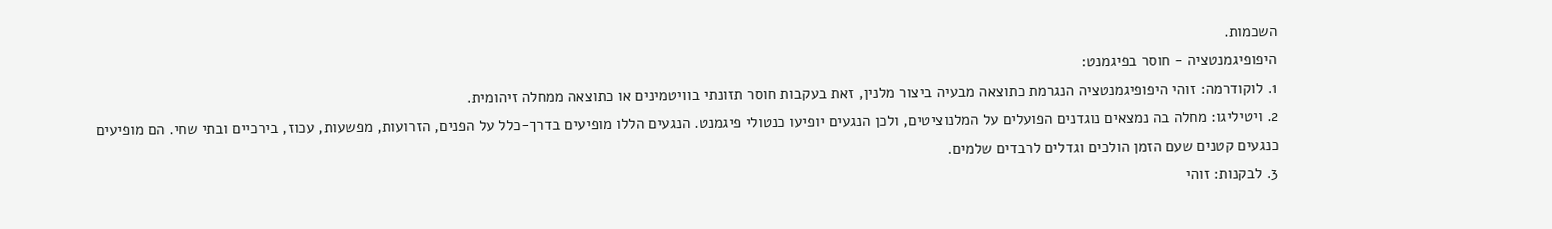השכמות.
היפופיגמנטציה - חוסר בפיגמנט:
1. לוקודרמה: זוהי היפופיגמנטציה הנגרמת כתוצאה מבעיה ביצור מלנין, זאת בעקבות חוסר תזונתי בוויטמינים או כתוצאה ממחלה זיהומית.
2. ויטיליגו: מחלה בה נמצאים נוגדנים הפועלים על המלנוציטים, ולכן הנגעים יופיעו כנטולי פיגמנט. הנגעים הללו מופיעים בדרך-כלל על הפנים, הזרועות, מפשעות, עכוז, בירכיים ובתי שחי. הם מופיעים כנגעים קטנים שעם הזמן הולכים וגדלים לרבדים שלמים.
3. לבקנות: זוהי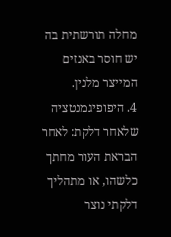מחלה תורשתית בה יש חוסר באנזים המייצר מלנין.
4. היפופיגמנטציה שלאחר דלקת: לאחר הבראת העור מחתך כלשהו, או מתהליך דלקתי נוצר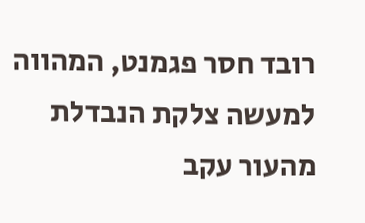רובד חסר פגמנט, המהווה למעשה צלקת הנבדלת מהעור עקב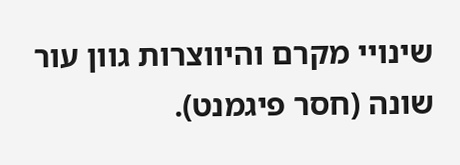שינויי מקרם והיווצרות גוון עור שונה (חסר פיגמנט).